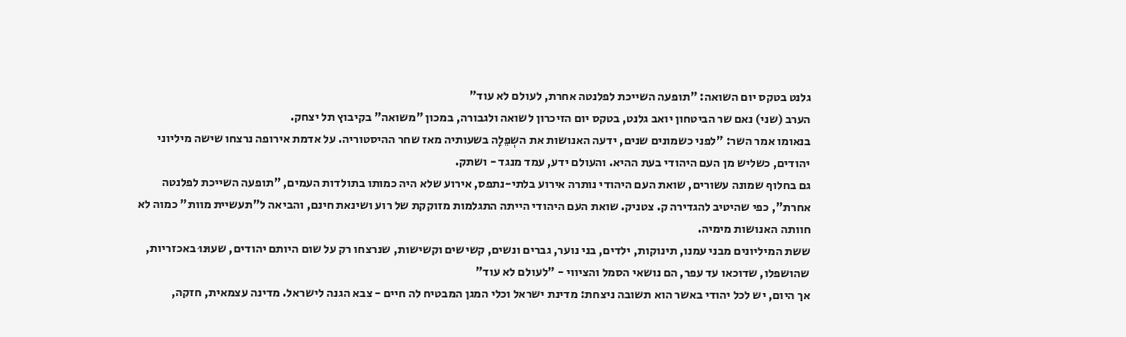גלנט בטקס יום השואה: "תופעה השייכת לפלנטה אחרת, לעולם לא עוד"
הערב (שני) נאם שר הביטחון יואב גלנט, בטקס יום הזיכרון לשואה ולגבורה, במכון "משואה" בקיבוץ תל יצחק.
בנאומו אמר השר: "לפני כשמונים שנים, ידעה האנושות את השְפֵלָה בשעותיה מאז שחר ההיסטוריה. על אדמת אירופה נרצחו שישה מיליוני יהודים, כשליש מן העם היהודי בעת ההיא. והעולם ידע, עמד מנגד - ושתק.
גם בחלוף שמונה עשורים, שואת העם היהודי נותרה אירוע בלתי-נתפס, אירוע שלא היה כמותו בתולדות העמים, "תופעה השייכת לפלנטה אחרת", כפי שהיטיב להגדירה ק. צטניק. שואת העם היהודי הייתה התגלמות מזוקקת של רוע ושינאת חינם, והביאה ל"תעשיית מוות" כמוה לא חוותה האנושות מימיה.
ששת המיליונים מבני עמנו, תינוקות, ילדים, בני נוער, גברים ונשים, קשישים וקשישות, שנרצחו רק על שום היותם יהודים, שעוּנוּ באכזריות, שהושפלו, שדוכאו עד עפר, הם נושאי הסמל והציווי - "לעולם לא עוד"
אך היום, יש לכל יהודי באשר הוא תשובה ניצחת: מדינת ישראל וכלי המגן המבטיח לה חיים - צבא הגנה לישראל. מדינה עצמאית, חזקה,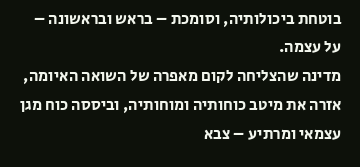בוטחת ביכולותיה, וסומכת – בראש ובראשונה – על עצמה.
מדינה שהצליחה לקום מאפרה של השואה האיומה, אזרה את מיטב כוחותיה ומוחותיה, וביססה כוח מגן עצמאי ומרתיע – צבא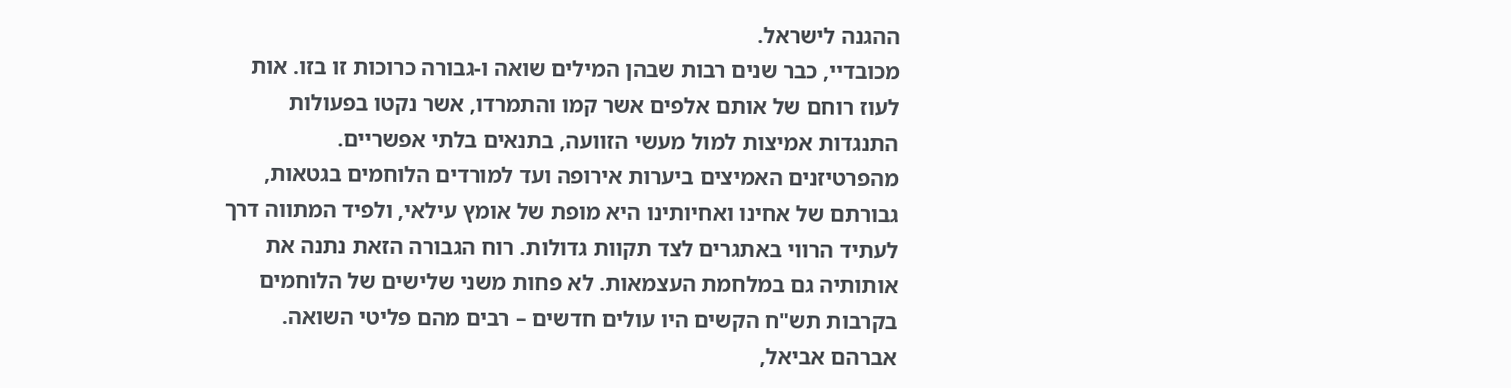ההגנה לישראל.
מכובדיי, כבר שנים רבות שבהן המילים שואה ו-גבורה כרוכות זו בזו. אות לעוז רוחם של אותם אלפים אשר קמו והתמרדו, אשר נקטו בפעולות התנגדות אמיצות למול מעשי הזוועה, בתנאים בלתי אפשריים. מהפרטיזנים האמיצים ביערות אירופה ועד למורדים הלוחמים בגטאות, גבורתם של אחינו ואחיותינו היא מופת של אומץ עילאי, ולפיד המתווה דרך לעתיד הרווי באתגרים לצד תקוות גדולות. רוח הגבורה הזאת נתנה את אותותיה גם במלחמת העצמאות. לא פחות משני שלישים של הלוחמים בקרבות תש"ח הקשים היו עולים חדשים – רבים מהם פליטי השואה.
אברהם אביאל,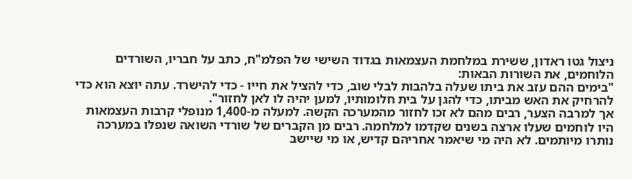ניצול גטו ראדון, ששירת במלחמת העצמאות בגדוד השישי של הפלמ"ח, כתב על חבריו, השורדים הלוחמים, את השורות הבאות:
"בימים ההם עזב את ביתו שעלה בלהבות לבלי שוב, כדי להציל את חייו - כדי להישרד. עתה יוצא הוא כדי להרחיק את האש מביתו, כדי להגן על בית חלומותיו, למען יהיה לו לאן לחזור".
אך למרבה הצער, רבים מהם לא זכו לחזור מהמערכה הקשה. למעלה מ-1,400 מנופלי קרבות העצמאות היו לוחמים שעלו ארצה בשנים שקדמו למלחמה. רבים מן הקברים של שורדי השואה שנפלו במערכה נותרו מיותמים. לא היה מי שיאמר אחריהם קדיש, או מי שיישב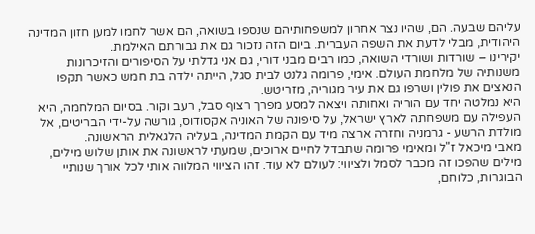עליהם שבעה. הם, שהיו נצר אחרון למשפחותיהם שנספו בשואה, הם אשר לחמו למען חזון המדינה היהודית, מבלי לדעת את השפה העברית. ביום הזה נזכור גם את גבורתם האילמת.
יקירינו – שורדות ושורדי השואה, כמו רבים מבני דורי, גם אני גדלתי על הסיפורים והזיכרונות משנותיה של מלחמת העולם. אימי, פרומה גלנט לבית סגל, הייתה ילדה בת חמש כאשר תקפו הנאצים את פולין ושרפו גם את עיר מגוריה, מזריטש.
היא נמלטה יחד עם הוריה ואחותה ויצאה למסע מפרך רצוף סבל, רעב וקור. בסיום המלחמה, היא העפילה עם משפחתה לארץ ישראל, על סיפונה של האוניה אקסודוס, גורשה על-ידי הבריטים, אל מולדת הרשע - גרמניה וחזרה ארצה מיד עם הקמת המדינה, בעליה הלגאלית הראשונה.
מאבי מיכאל ז"ל ומאימי פרומה שתבדל לחיים ארוכים, שמעתי לראשונה את אותן שלוש מילים, מילים שהפכו זה מכבר לסמל ולציווי: לעולם לא עוד. זהו הציווי המלווה אותי לכל אורך שנותיי הבוגרות, כלוחם,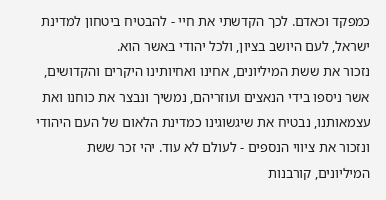כמפקד וכאדם. לכך הקדשתי את חיי - להבטיח ביטחון למדינת ישראל, לעם היושב בציון, ולכל יהודי באשר הוא.
נזכור את ששת המיליונים, אחינו ואחיותינו היקרים והקדושים, אשר ניספו בידי הנאצים ועוזריהם, נמשיך ונבצר את כוחנו ואת עצמאותנו, נבטיח את שיגשוגינו כמדינת הלאום של העם היהודי ונזכור את ציווי הנספים - לעולם לא עוד. יהי זכר ששת המיליונים, קורבנות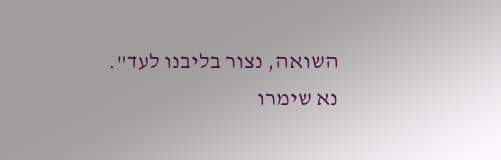השואה, נצור בליבנו לעד".
נא שימרו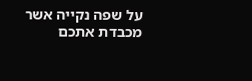על שפה נקייה אשר מכבדת אתכם